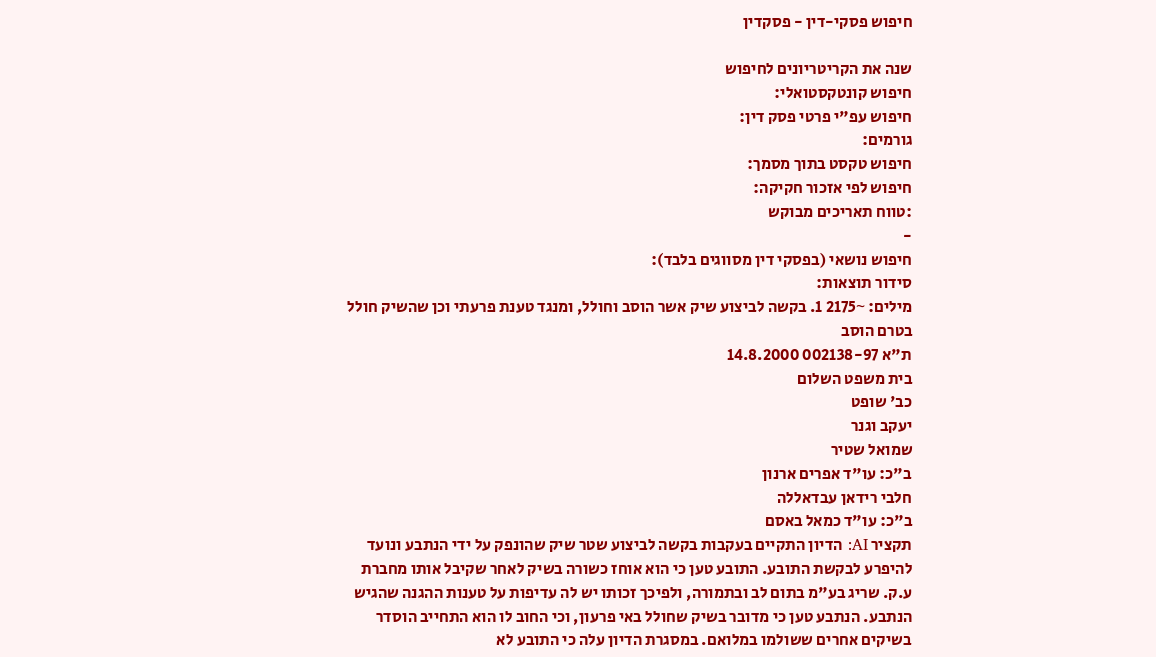חיפוש פסקי-דין - פסקדין

שנה את הקריטריונים לחיפוש
חיפוש קונטקסטואלי:
חיפוש עפ"י פרטי פסק דין:
גורמים:
חיפוש טקסט בתוך מסמך:
חיפוש לפי אזכור חקיקה:
:טווח תאריכים מבוקש
-
חיפוש נושאי (בפסקי דין מסווגים בלבד):
סידור תוצאות:
מילים: ~2175 1. בקשה לביצוע שיק אשר הוסב וחולל, ומנגד טענת פרעתי וכן שהשיק חולל בטרם הוסב
ת"א 002138-97 14.8.2000
בית משפט השלום
כב' שופט
יעקב וגנר
שמואל שטיר
ב"כ: עו"ד אפרים ארנון
חלבי רידאן עבדאללה
ב"כ: עו"ד כמאל באסם
תקציר AI: הדיון התקיים בעקבות בקשה לביצוע שטר שיק שהונפק על ידי הנתבע ונועד להיפרע לבקשת התובע. התובע טען כי הוא אוחז כשורה בשיק לאחר שקיבל אותו מחברת ע.ק. שריג בע"מ בתום לב ובתמורה, ולפיכך זכותו יש לה עדיפות על טענות ההגנה שהגיש הנתבע. הנתבע טען כי מדובר בשיק שחולל באי פרעון, וכי החוב לו הוא התחייב הוסדר בשיקים אחרים ששולמו במלואם. במסגרת הדיון עלה כי התובע לא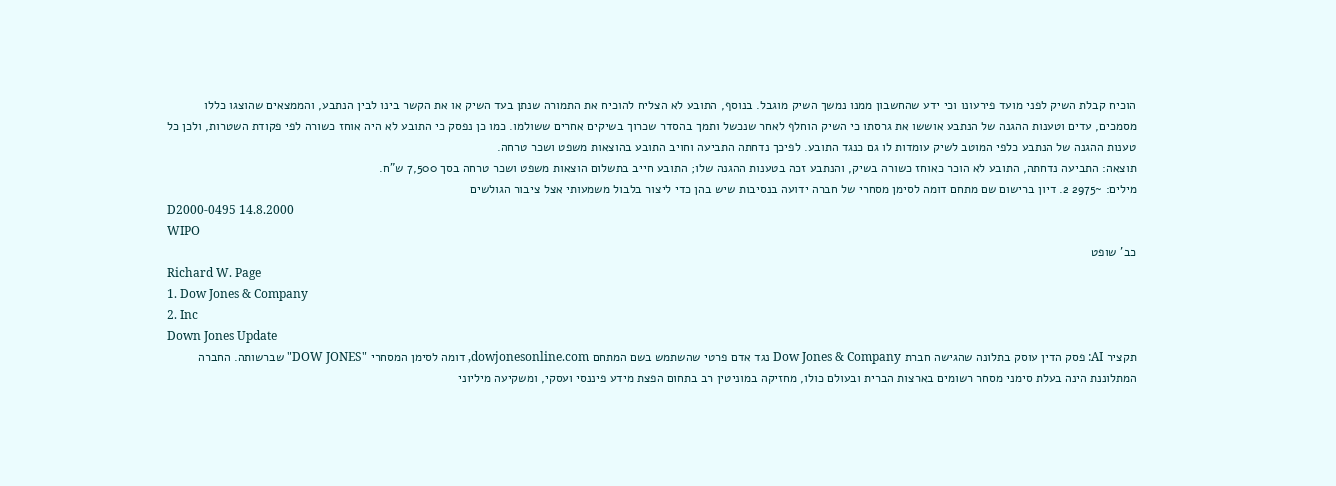הוכיח קבלת השיק לפני מועד פירעונו וכי ידע שהחשבון ממנו נמשך השיק מוגבל. בנוסף, התובע לא הצליח להוכיח את התמורה שנתן בעד השיק או את הקשר בינו לבין הנתבע, והממצאים שהוצגו כללו מסמכים, עדים וטענות ההגנה של הנתבע אוששו את גרסתו כי השיק הוחלף לאחר שנכשל ותמך בהסדר שכרוך בשיקים אחרים ששולמו. כמו כן נפסק כי התובע לא היה אוחז כשורה לפי פקודת השטרות, ולכן כל טענות ההגנה של הנתבע כלפי המוטב לשיק עומדות לו גם כנגד התובע. לפיכך נדחתה התביעה וחויב התובע בהוצאות משפט ושכר טרחה.
תוצאה: התביעה נדחתה, התובע לא הוכר כאוחז כשורה בשיק, והנתבע זכה בטענות ההגנה שלו; התובע חייב בתשלום הוצאות משפט ושכר טרחה בסך 7,500 ש"ח.
מילים: ~2975 2. דיון ברישום שם מתחם דומה לסימן מסחרי של חברה ידועה בנסיבות שיש בהן כדי ליצור בלבול משמעותי אצל ציבור הגולשים
D2000-0495 14.8.2000
WIPO
כב' שופט
Richard W. Page
1. Dow Jones & Company
2. Inc
Down Jones Update
תקציר AI: פסק הדין עוסק בתלונה שהגישה חברת Dow Jones & Company נגד אדם פרטי שהשתמש בשם המתחם dowjonesonline.com, דומה לסימן המסחרי "DOW JONES" שברשותה. החברה המתלוננת הינה בעלת סימני מסחר רשומים בארצות הברית ובעולם כולו, מחזיקה במוניטין רב בתחום הפצת מידע פיננסי ועסקי, ומשקיעה מיליוני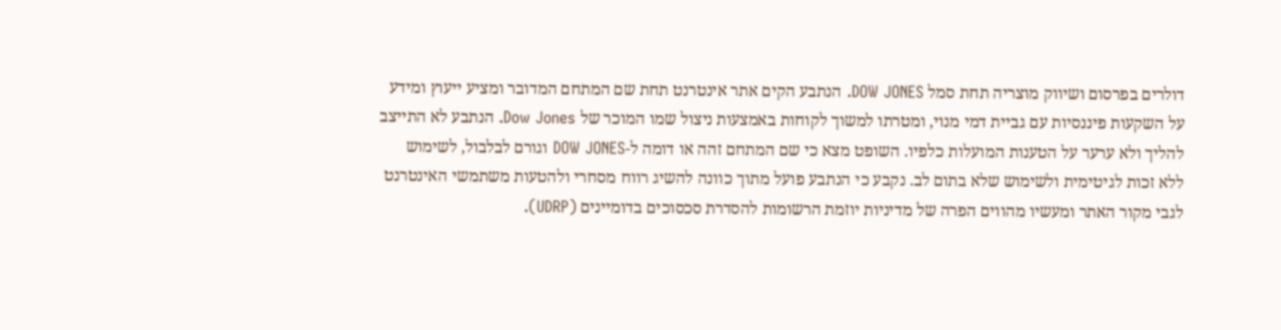דולרים בפרסום ושיווק מוצריה תחת סמל DOW JONES. הנתבע הקים אתר אינטרנט תחת שם המתחם המדובר ומציע ייעוץ ומידע על השקעות פיננסיות עם גביית דמי מנוי, ומטרתו למשוך לקוחות באמצעות ניצול שמו המוכר של Dow Jones. הנתבע לא התייצב להליך ולא ערער על הטענות המועלות כלפיו. השופט מצא כי שם המתחם זהה או דומה ל-DOW JONES וגורם לבלבול, לשימוש ללא זכות לגיטימית ולשימוש שלא בתום לב. נקבע כי הנתבע פועל מתוך כוונה להשיג רווח מסחרי ולהטעות משתמשי האינטרנט לגבי מקור האתר ומעשיו מהווים הפרה של מדיניות יוזמת הרשומות להסדרת סכסוכים בדומיינים (UDRP).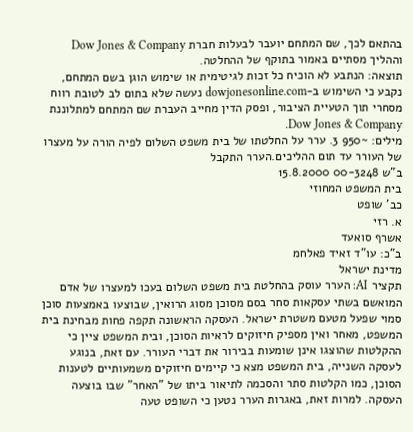בהתאם לכך, שם המתחם יועבר לבעלות חברת Dow Jones & Company וההליך מסתיים באמור בתוקף של ההחלטה.
תוצאה: הנתבע לא הוכיח כל זכות לגיטימית או שימוש הוגן בשם המתחם, נקבע כי השימוש ב-dowjonesonline.com נעשה שלא בתום לב לטובת רווח מסחרי תוך הטעיית הציבור, ופסק הדין מחייב העברת שם המתחם למתלוננת Dow Jones & Company.
מילים: ~950 3. ערר על החלטתו של בית משפט השלום לפיה הורה על מעצרו של העורר עד תום ההליכים.הערר התקבל
ב"ש 00-3248 15.8.2000
בית המשפט המחוזי
כב' שופט
א. רזי
אשרף סואעד
ב"כ: עו"ד זאיד פאלחמ
מדינת ישראל
תקציר AI: הערר עוסק בהחלטת בית משפט השלום בעכו למעצרו של אדם המואשם בשתי עסקאות סחר בסם מסוכן מסוג הרואין, שבוצעו באמצעות סוכן סמוי שפעל מטעם משטרת ישראל. העסקה הראשונה תקפה פחות מבחינת בית המשפט, מאחר ואין מספיק חיזוקים לראיות הסוכן, ובית המשפט ציין כי ההקלטות שהוצגו אינן שומעות בבירור את דברי העורר. עם זאת, בנוגע לעסקה השנייה, בית המשפט מצא כי קיימים חיזוקים משמעותיים לטענות הסוכן, כמו הקלטות סתר והסכמה לתיאור ביתו של "האחר" שבו בוצעה העסקה. למרות זאת, באגרות הערר נטען כי השופט טעה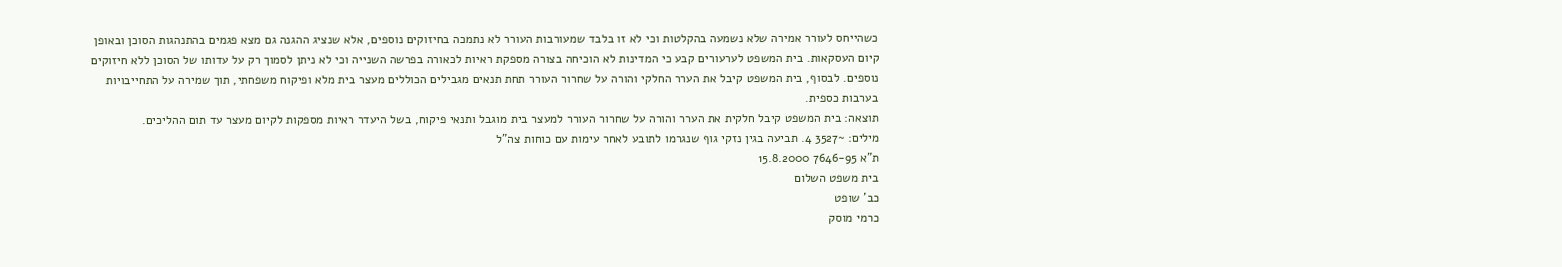כשהייחס לעורר אמירה שלא נשמעה בהקלטות וכי לא זו בלבד שמעורבות העורר לא נתמכה בחיזוקים נוספים, אלא שנציג ההגנה גם מצא פגמים בהתנהגות הסוכן ובאופן קיום העסקאות. בית המשפט לערעורים קבע כי המדינות לא הוכיחה בצורה מספקת ראיות לכאורה בפרשה השנייה וכי לא ניתן לסמוך רק על עדותו של הסוכן ללא חיזוקים נוספים. לבסוף, בית המשפט קיבל את הערר החלקי והורה על שחרור העורר תחת תנאים מגבילים הכוללים מעצר בית מלא ופיקוח משפחתי, תוך שמירה על התחייבויות בערבות כספית.
תוצאה: בית המשפט קיבל חלקית את הערר והורה על שחרור העורר למעצר בית מוגבל ותנאי פיקוח, בשל היעדר ראיות מספקות לקיום מעצר עד תום ההליכים.
מילים: ~3527 4. תביעה בגין נזקי גוף שנגרמו לתובע לאחר עימות עם כוחות צה"ל
ת"א 7646-95 15.8.2000
בית משפט השלום
כב' שופט
כרמי מוסק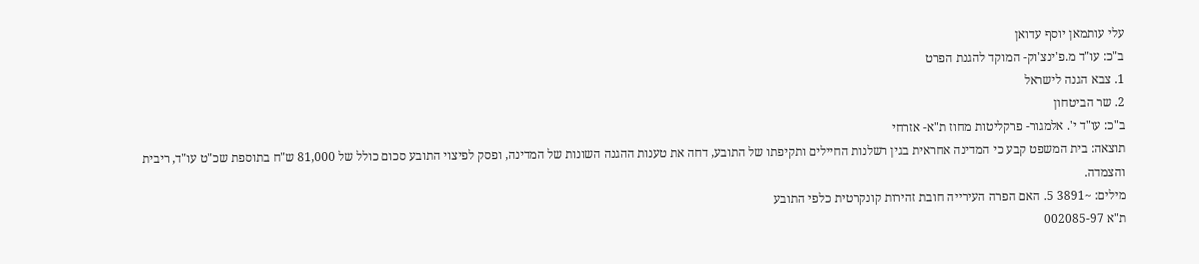עלי עותמאן יוסף עדואן
ב"כ: עו"ד מ.פ'ינצ'וק- המוקד להגנת הפרט
1. צבא הגנה לישראל
2. שר הביטחון
ב"כ: עו"ד י'. אלמגור- פרקליטות מחוז ת"א- אזרחי
תוצאה: בית המשפט קבע כי המדינה אחראית בגין רשלנות החיילים ותקיפתו של התובע, דחה את טענות ההגנה השונות של המדינה, ופסק לפיצוי התובע סכום כולל של 81,000 ש"ח בתוספת שכ"ט עו"ד, ריבית והצמדה.
מילים: ~3891 5. האם הפרה העירייה חובת זהירות קונקרטית כלפי התובע
ת"א 002085-97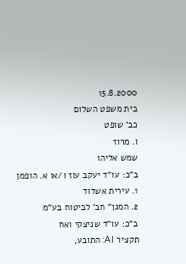15.8.2000
בית משפט השלום
כב' שופט
ו. מרוז
שמש אליהו
ב"כ: עו"ד יעקב עוז ו/או א. הופמן
1. עירית אשדוד
2. המגן" חב' לביטוח בע"מ
ב"כ: עו"ד שניצקי ואח
תקציר AI: התובע,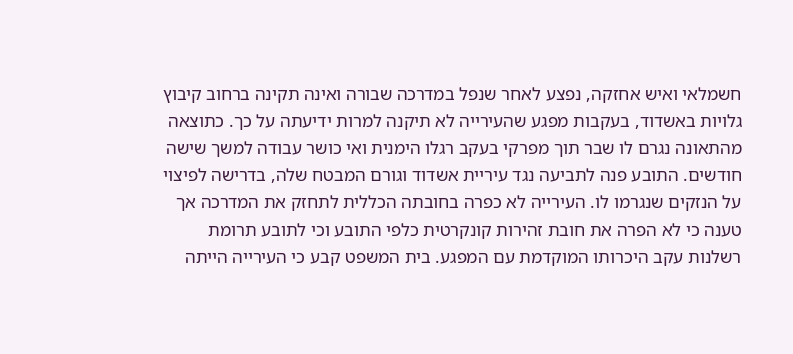חשמלאי ואיש אחזקה, נפצע לאחר שנפל במדרכה שבורה ואינה תקינה ברחוב קיבוץ גלויות באשדוד, בעקבות מפגע שהעירייה לא תיקנה למרות ידיעתה על כך. כתוצאה מהתאונה נגרם לו שבר תוך מפרקי בעקב רגלו הימנית ואי כושר עבודה למשך שישה חודשים. התובע פנה לתביעה נגד עיריית אשדוד וגורם המבטח שלה, בדרישה לפיצוי על הנזקים שנגרמו לו. העירייה לא כפרה בחובתה הכללית לתחזק את המדרכה אך טענה כי לא הפרה את חובת זהירות קונקרטית כלפי התובע וכי לתובע תרומת רשלנות עקב היכרותו המוקדמת עם המפגע. בית המשפט קבע כי העירייה הייתה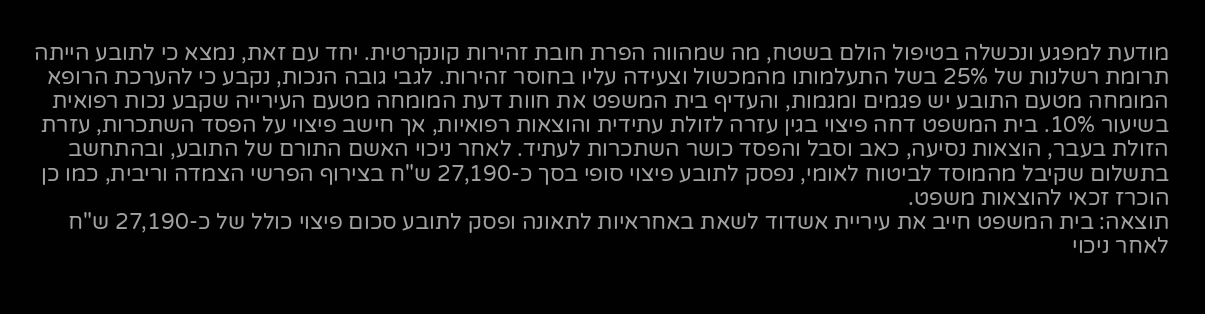מודעת למפגע ונכשלה בטיפול הולם בשטח, מה שמהווה הפרת חובת זהירות קונקרטית. יחד עם זאת, נמצא כי לתובע הייתה תרומת רשלנות של 25% בשל התעלמותו מהמכשול וצעידה עליו בחוסר זהירות. לגבי גובה הנכות, נקבע כי להערכת הרופא המומחה מטעם התובע יש פגמים ומגמות, והעדיף בית המשפט את חוות דעת המומחה מטעם העירייה שקבע נכות רפואית בשיעור 10%. בית המשפט דחה פיצוי בגין עזרה לזולת עתידית והוצאות רפואיות, אך חישב פיצוי על הפסד השתכרות, עזרת הזולת בעבר, הוצאות נסיעה, כאב וסבל והפסד כושר השתכרות לעתיד. לאחר ניכוי האשם התורם של התובע, ובהתחשב בתשלום שקיבל מהמוסד לביטוח לאומי, נפסק לתובע פיצוי סופי בסך כ-27,190 ש"ח בצירוף הפרשי הצמדה וריבית, כמו כן הוכרז זכאי להוצאות משפט.
תוצאה: בית המשפט חייב את עיריית אשדוד לשאת באחראיות לתאונה ופסק לתובע סכום פיצוי כולל של כ-27,190 ש"ח לאחר ניכוי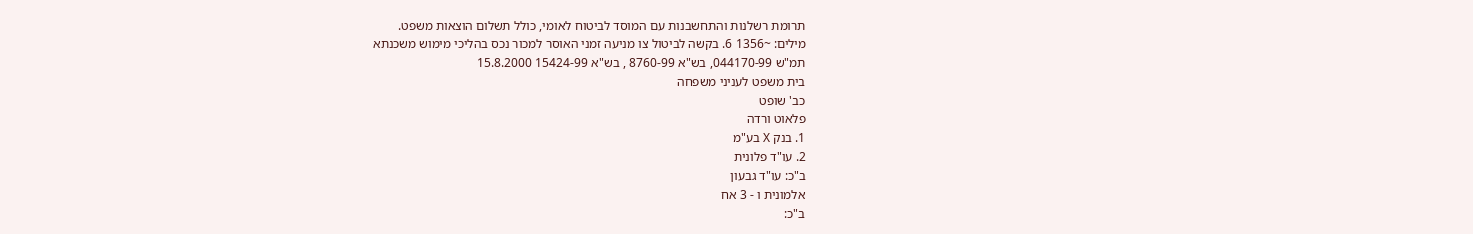תרומת רשלנות והתחשבנות עם המוסד לביטוח לאומי, כולל תשלום הוצאות משפט.
מילים: ~1356 6. בקשה לביטול צו מניעה זמני האוסר למכור נכס בהליכי מימוש משכנתא
תמ"ש 044170-99, בש"א 8760-99 , בש"א 15424-99 15.8.2000
בית משפט לעניני משפחה
כב' שופט
פלאוט ורדה
1. בנק X בע"מ
2. עו"ד פלונית
ב"כ: עו"ד גבעון
אלמונית ו - 3 אח
ב"כ: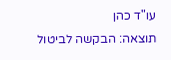עו"ד כהן
תוצאה: הבקשה לביטול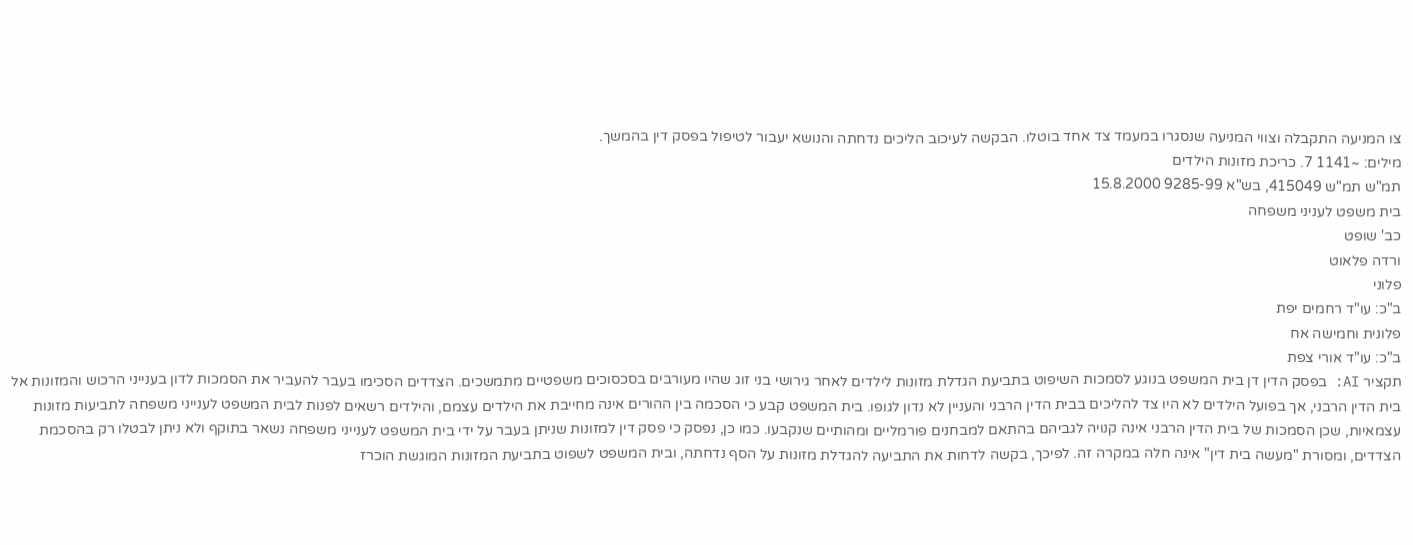צו המניעה התקבלה וצווי המניעה שנסגרו במעמד צד אחד בוטלו. הבקשה לעיכוב הליכים נדחתה והנושא יעבור לטיפול בפסק דין בהמשך.
מילים: ~1141 7. כריכת מזונות הילדים
תמ"ש תמ"ש 415049, בש"א 9285-99 15.8.2000
בית משפט לעניני משפחה
כב' שופט
ורדה פלאוט
פלוני
ב"כ: עו"ד רחמים יפת
פלונית וחמישה אח
ב"כ: עו"ד אורי צפת
תקציר AI: בפסק הדין דן בית המשפט בנוגע לסמכות השיפוט בתביעת הגדלת מזונות לילדים לאחר גירושי בני זוג שהיו מעורבים בסכסוכים משפטיים מתמשכים. הצדדים הסכימו בעבר להעביר את הסמכות לדון בענייני הרכוש והמזונות אל בית הדין הרבני, אך בפועל הילדים לא היו צד להליכים בבית הדין הרבני והעניין לא נדון לגופו. בית המשפט קבע כי הסכמה בין ההורים אינה מחייבת את הילדים עצמם, והילדים רשאים לפנות לבית המשפט לענייני משפחה לתביעות מזונות עצמאיות, שכן הסמכות של בית הדין הרבני אינה קנויה לגביהם בהתאם למבחנים פורמליים ומהותיים שנקבעו. כמו כן, נפסק כי פסק דין למזונות שניתן בעבר על ידי בית המשפט לענייני משפחה נשאר בתוקף ולא ניתן לבטלו רק בהסכמת הצדדים, ומסורת "מעשה בית דין" אינה חלה במקרה זה. לפיכך, בקשה לדחות את התביעה להגדלת מזונות על הסף נדחתה, ובית המשפט לשפוט בתביעת המזונות המוגשת הוכרז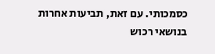כסמכותי. עם זאת, תביעות אחרות בנושאי רכוש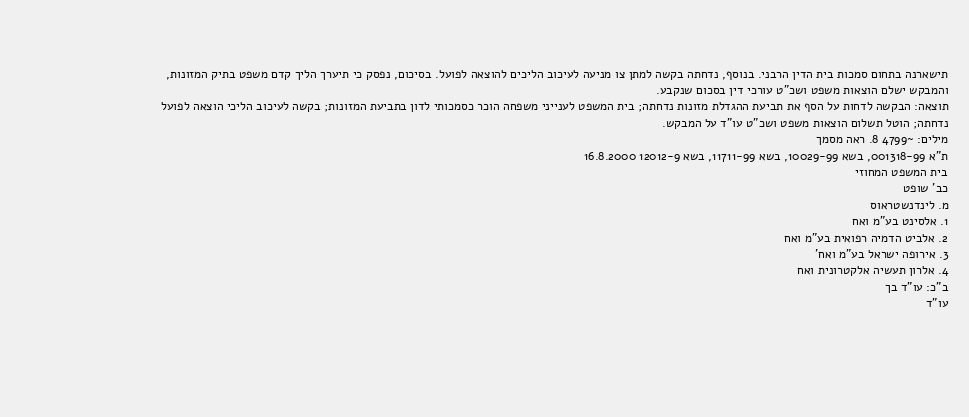תישארנה בתחום סמכות בית הדין הרבני. בנוסף, נדחתה בקשה למתן צו מניעה לעיכוב הליכים להוצאה לפועל. בסיכום, נפסק כי תיערך הליך קדם משפט בתיק המזונות, והמבקש ישלם הוצאות משפט ושכ"ט עורכי דין בסכום שנקבע.
תוצאה: הבקשה לדחות על הסף את תביעת ההגדלת מזונות נדחתה; בית המשפט לענייני משפחה הוכר כסמכותי לדון בתביעת המזונות; בקשה לעיכוב הליכי הוצאה לפועל נדחתה; הוטל תשלום הוצאות משפט ושכ"ט עו"ד על המבקש.
מילים: ~4799 8. ראה מסמך
ת"א 001318-99, בשא 10029-99, בשא 11711-99, בשא 12012-9 16.8.2000
בית המשפט המחוזי
כב' שופט
מ. לינדנשטראוס
1. אלסינט בע"מ ואח
2. אלביט הדמיה רפואית בע"מ ואח
3. אירופה ישראל בע"מ ואח'
4. אלרון תעשיה אלקטרונית ואח
ב"כ: עו"ד בך
עו"ד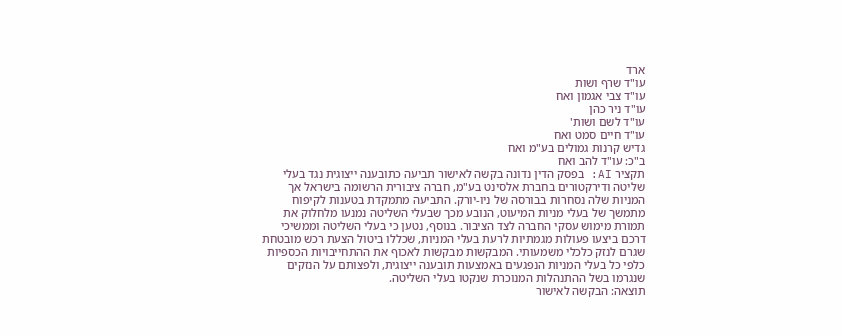ארד
עו"ד שרף ושות
עו"ד צבי אגמון ואח
עו"ד ניר כהן
עו"ד לשם ושות'
עו"ד חיים סמט ואח
גדיש קרנות גמולים בע"מ ואח
ב"כ: עו"ד להב ואח
תקציר AI: בפסק הדין נדונה בקשה לאישור תביעה כתובענה ייצוגית נגד בעלי שליטה ודירקטורים בחברת אלסינט בע"מ, חברה ציבורית הרשומה בישראל אך המניות שלה נסחרות בבורסה של ניו-יורק. התביעה מתמקדת בטענות לקיפוח מתמשך של בעלי מניות המיעוט, הנובע מכך שבעלי השליטה נמנעו מלחלוק את תמורת מימוש עסקי החברה לצד הציבור. בנוסף, נטען כי בעלי השליטה וממשיכי דרכם ביצעו פעולות מגמתיות לרעת בעלי המניות, שכללו ביטול הצעת רכש מובטחת שגרם לנזק כלכלי משמעותי. המבקשות מבקשות לאכוף את ההתחייבויות הכספיות כלפי כל בעלי המניות הנפגעים באמצעות תובענה ייצוגית, ולפצותם על הנזקים שנגרמו בשל ההתנהלות המנוכרת שנקטו בעלי השליטה.
תוצאה: הבקשה לאישור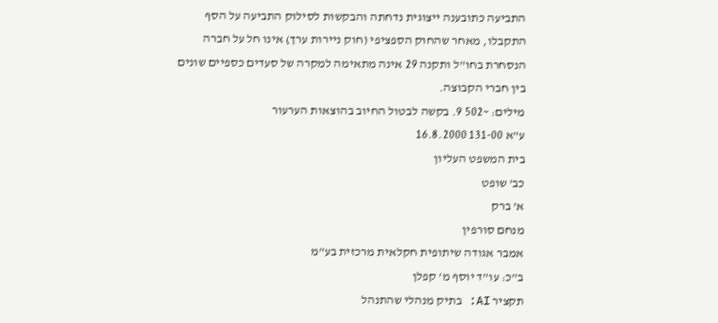התביעה כתובענה ייצוגית נדחתה והבקשות לסילוק התביעה על הסף התקבלו, מאחר שהחוק הספציפי (חוק ניירות ערך) אינו חל על חברה הנסחרת בחו"ל ותקנה 29 אינה מתאימה למקרה של סעדים כספיים שונים בין חברי הקבוצה.
מילים: ~502 9. בקשה לבטול החיוב בהוצאות הערעור
ע"א 131-00 16.8.2000
בית המשפט העליון
כב' שופט
א' ברק
מנחם סורפין
אמבר אגודה שיתופית חקלאית מרכזית בע"מ
ב"כ: עו"ד יוסף מ' קפלן
תקציר AI: בתיק מנהלי שהתנהל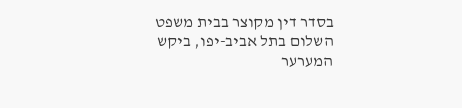בסדר דין מקוצר בבית משפט השלום בתל אביב-יפו, ביקש המערער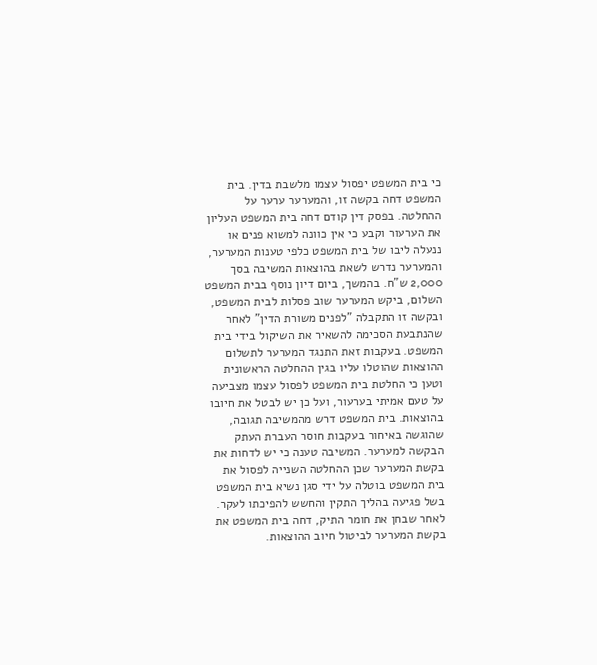כי בית המשפט יפסול עצמו מלשבת בדין. בית המשפט דחה בקשה זו, והמערער ערער על ההחלטה. בפסק דין קודם דחה בית המשפט העליון את הערעור וקבע כי אין כוונה למשוא פנים או ננעלה ליבו של בית המשפט כלפי טענות המערער, והמערער נדרש לשאת בהוצאות המשיבה בסך 2,000 ש"ח. בהמשך, ביום דיון נוסף בבית המשפט השלום, ביקש המערער שוב פסלות לבית המשפט, ובקשה זו התקבלה "לפנים משורת הדין" לאחר שהנתבעת הסכימה להשאיר את השיקול בידי בית המשפט. בעקבות זאת התנגד המערער לתשלום ההוצאות שהוטלו עליו בגין ההחלטה הראשונית וטען כי החלטת בית המשפט לפסול עצמו מצביעה על טעם אמיתי בערעור, ועל כן יש לבטל את חיובו בהוצאות. בית המשפט דרש מהמשיבה תגובה, שהוגשה באיחור בעקבות חוסר העברת העתק הבקשה למערער. המשיבה טענה כי יש לדחות את בקשת המערער שכן ההחלטה השנייה לפסול את בית המשפט בוטלה על ידי סגן נשיא בית המשפט בשל פגיעה בהליך התקין והחשש להפיכתו לעקר. לאחר שבחן את חומר התיק, דחה בית המשפט את בקשת המערער לביטול חיוב ההוצאות.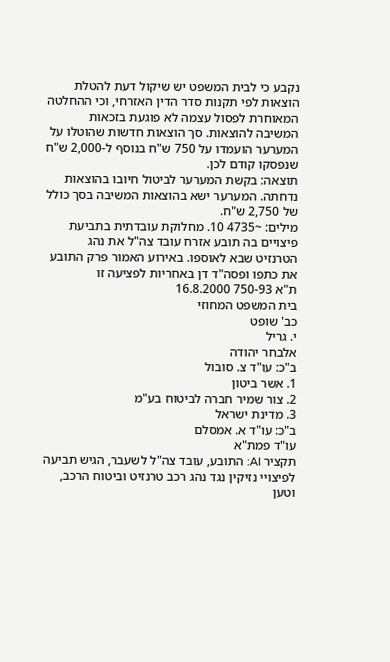נקבע כי לבית המשפט יש שיקול דעת להטלת הוצאות לפי תקנות סדר הדין האזרחי, וכי ההחלטה המאוחרת לפסול עצמה לא פוגעת בזכאות המשיבה להוצאות. סך הוצאות חדשות שהוטלו על המערער הועמדו על 750 ש"ח בנוסף ל-2,000 ש"ח שנפסקו קודם לכן.
תוצאה: בקשת המערער לביטול חיובו בהוצאות נדחתה. המערער ישא בהוצאות המשיבה בסך כולל של 2,750 ש"ח.
מילים: ~4735 10. מחלוקת עובדתית בתביעת פיצויים בה תובע אזרח עובד צה"ל את נהג הטרנזיט שבא לאוספו. באירוע האמור פרק התובע את כתפו ופסה"ד דן באחריות לפציעה זו
ת"א 750-93 16.8.2000
בית המשפט המחוזי
כב' שופט
י. גריל
אלבחר יהודה
ב"כ: עו"ד צ. סובול
1. אשר ביטון
2. צור שמיר חברה לביטוח בע"מ
3. מדינת ישראל
ב"כ: עו"ד א. אמסלם
עו"ד פמת"א
תקציר AI: התובע, עובד צה"ל לשעבר, הגיש תביעה לפיצויי נזיקין נגד נהג רכב טרנזיט וביטוח הרכב, וטען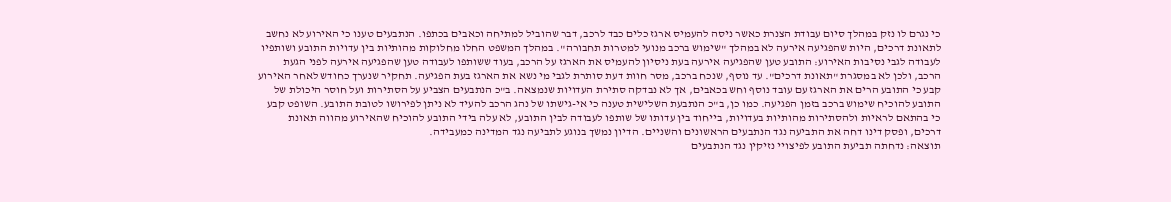כי נגרם לו נזק במהלך סיום עבודת הצנרת כאשר ניסה להעמיס ארגז כלים כבד לרכב, דבר שהוביל למתיחה וכאבים בכתפו. הנתבעים טענו כי האירוע לא נחשב לתאונת דרכים, היות שהפגיעה אירעה לא במהלך "שימוש ברכב מנועי למטרות תחבורה". במהלך המשפט החלו מחלוקות מהותיות בין עדויות התובע ושותפיו לעבודה לגבי נסיבות האירוע: התובע טען שהפגיעה אירעה בעת ניסיון להעמיס את הארגז על הרכב, בעוד ששותפו לעבודה טען שהפגיעה אירעה לפני הגעת הרכב, ולכן לא במסגרת "תאונת דרכים". עד נוסף, שנכח ברכב, מסר חוות דעת סותרת לגבי מי נשא את הארגז בעת הפגיעה. תחקיר שנערך כחודש לאחר האירוע קבע כי התובע הרים את הארגז עם עובד נוסף וחש בכאבים, אך לא נבדקה סתירת העדויות שנמצאה. ב"כ הנתבעים הצביע על הסתירות ועל חוסר היכולת של התובע להוכיח שימוש ברכב בזמן הפגיעה. כמו כן, ב"כ הנתבעת השלישית טענה כי אי-גישתו של נהג הרכב להעיד לא ניתן לפירושו לטובת התובע. השופט קבע כי בהתאם לראיות ולהסתירות מהותיות בעדויות, בייחוד בין עדותו של שותפו לעבודה לבין התובע, לא עלה בידי התובע להוכיח שהאירוע מהווה תאונת דרכים, ופסק דינו דחה את התביעה נגד הנתבעים הראשונים והשניים. הדיון נמשך בנוגע לתביעה נגד המדינה כמעבידה.
תוצאה: נדחתה תביעת התובע לפיצויי נזיקין נגד הנתבעים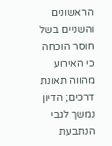הראשונים והשניים בשל חוסר הוכחה כי האירוע מהווה תאונת דרכים; הדיון נמשך לגבי הנתבעת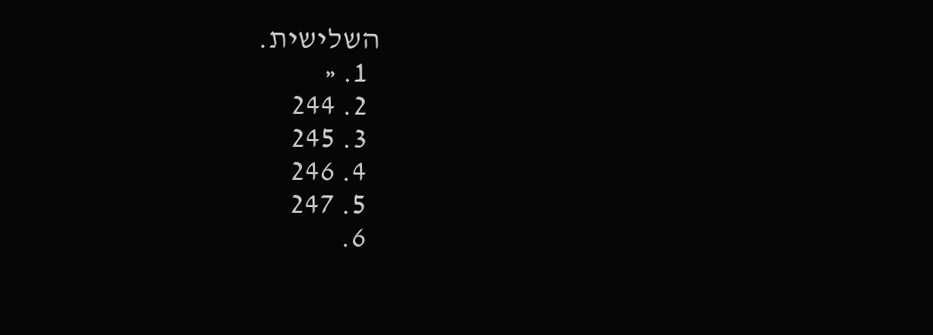השלישית.
  1. «
  2. 244
  3. 245
  4. 246
  5. 247
  6.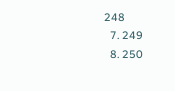248
  7. 249
  8. 250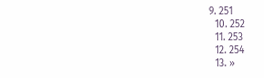9. 251
  10. 252
  11. 253
  12. 254
  13. »